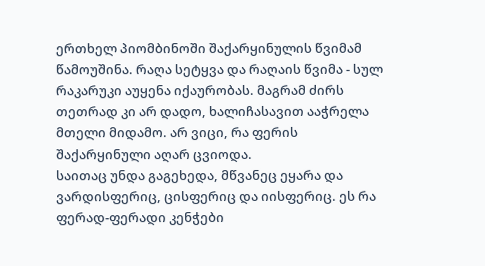ერთხელ პიომბინოში შაქარყინულის წვიმამ წამოუშინა. რაღა სეტყვა და რაღაის წვიმა - სულ რაკარუკი აუყენა იქაურობას. მაგრამ ძირს თეთრად კი არ დადო, ხალიჩასავით ააჭრელა მთელი მიდამო. არ ვიცი, რა ფერის შაქარყინული აღარ ცვიოდა.
საითაც უნდა გაგეხედა, მწვანეც ეყარა და ვარდისფერიც, ცისფერიც და იისფერიც. ეს რა ფერად-ფერადი კენჭები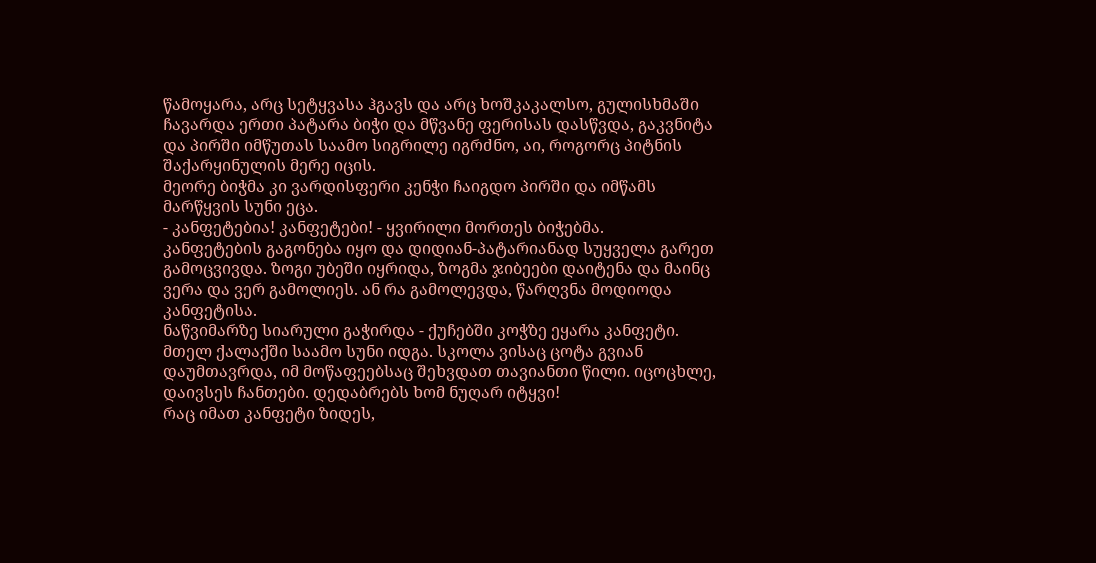წამოყარა, არც სეტყვასა ჰგავს და არც ხოშკაკალსო, გულისხმაში ჩავარდა ერთი პატარა ბიჭი და მწვანე ფერისას დასწვდა, გაკვნიტა და პირში იმწუთას საამო სიგრილე იგრძნო, აი, როგორც პიტნის შაქარყინულის მერე იცის.
მეორე ბიჭმა კი ვარდისფერი კენჭი ჩაიგდო პირში და იმწამს მარწყვის სუნი ეცა.
- კანფეტებია! კანფეტები! - ყვირილი მორთეს ბიჭებმა.
კანფეტების გაგონება იყო და დიდიან-პატარიანად სუყველა გარეთ გამოცვივდა. ზოგი უბეში იყრიდა, ზოგმა ჯიბეები დაიტენა და მაინც ვერა და ვერ გამოლიეს. ან რა გამოლევდა, წარღვნა მოდიოდა კანფეტისა.
ნაწვიმარზე სიარული გაჭირდა - ქუჩებში კოჭზე ეყარა კანფეტი. მთელ ქალაქში საამო სუნი იდგა. სკოლა ვისაც ცოტა გვიან დაუმთავრდა, იმ მოწაფეებსაც შეხვდათ თავიანთი წილი. იცოცხლე, დაივსეს ჩანთები. დედაბრებს ხომ ნუღარ იტყვი!
რაც იმათ კანფეტი ზიდეს,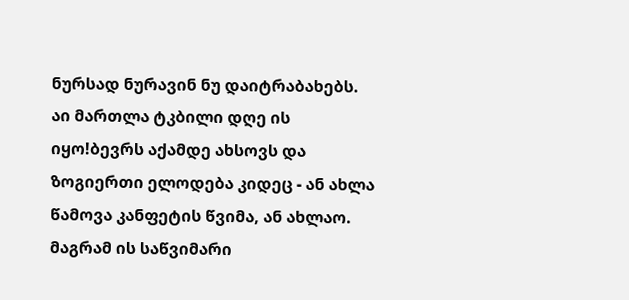ნურსად ნურავინ ნუ დაიტრაბახებს.
აი მართლა ტკბილი დღე ის იყო!ბევრს აქამდე ახსოვს და ზოგიერთი ელოდება კიდეც - ან ახლა წამოვა კანფეტის წვიმა, ან ახლაო. მაგრამ ის საწვიმარი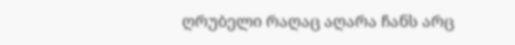ღრუბელი რაღაც აღარა ჩანს არც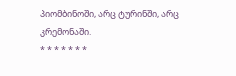პიომბინოში, არც ტურინში, არც კრემონაში.
* * * * * * *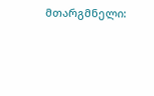მთარგმნელი: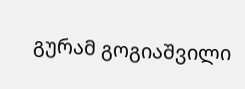გურამ გოგიაშვილი